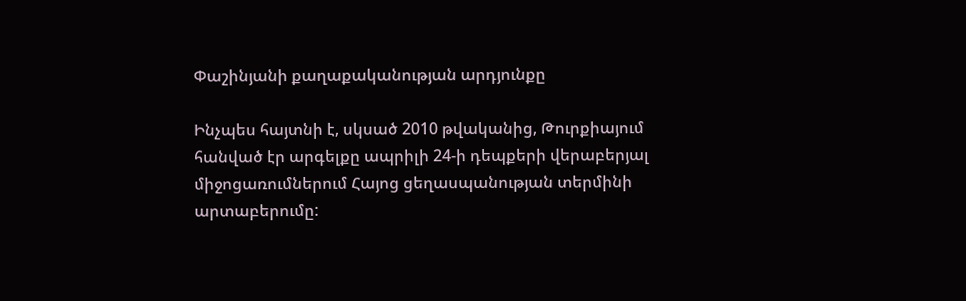Փաշինյանի քաղաքականության արդյունքը

Ինչպես հայտնի է, սկսած 2010 թվականից, Թուրքիայում հանված էր արգելքը ապրիլի 24-ի դեպքերի վերաբերյալ միջոցառումներում Հայոց ցեղասպանության տերմինի արտաբերումը: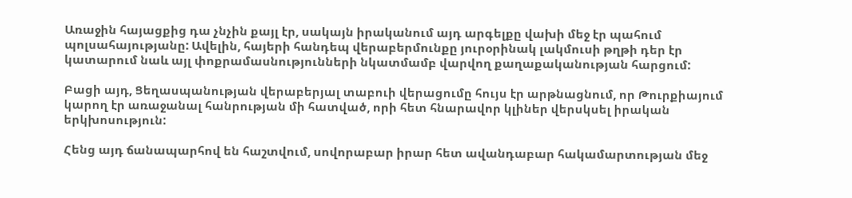Առաջին հայացքից դա չնչին քայլ էր, սակայն իրականում այդ արգելքը վախի մեջ էր պահում պոլսահայությանը: Ավելին, հայերի հանդեպ վերաբերմունքը յուրօրինակ լակմուսի թղթի դեր էր կատարում նաև այլ փոքրամասնությունների նկատմամբ վարվող քաղաքականության հարցում:

Բացի այդ, Ցեղասպանության վերաբերյալ տաբուի վերացումը հույս էր արթնացնում, որ Թուրքիայում կարող էր առաջանալ հանրության մի հատված, որի հետ հնարավոր կլիներ վերսկսել իրական երկխոսություն:

Հենց այդ ճանապարհով են հաշտվում, սովորաբար իրար հետ ավանդաբար հակամարտության մեջ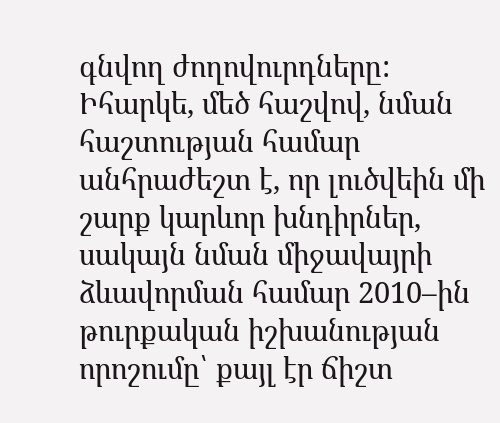գնվող ժողովուրդները: Իհարկե, մեծ հաշվով, նման հաշտության համար անհրաժեշտ է, որ լուծվեին մի շարք կարևոր խնդիրներ, սակայն նման միջավայրի ձևավորման համար 2010–ին թուրքական իշխանության որոշումը՝ քայլ էր ճիշտ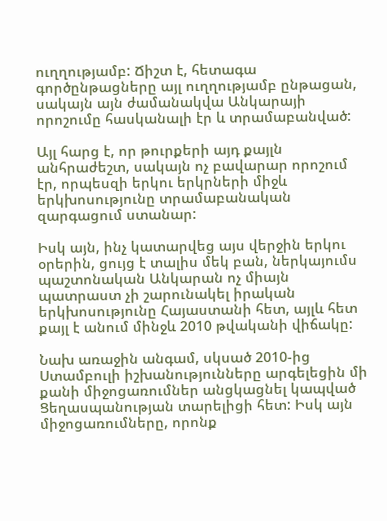ուղղությամբ: Ճիշտ է, հետագա գործընթացները այլ ուղղությամբ ընթացան, սակայն այն ժամանակվա Անկարայի որոշումը հասկանալի էր և տրամաբանված:

Այլ հարց է, որ թուրքերի այդ քայլն անհրաժեշտ, սակայն ոչ բավարար որոշում էր, որպեսզի երկու երկրների միջև երկխոսությունը տրամաբանական զարգացում ստանար:

Իսկ այն, ինչ կատարվեց այս վերջին երկու օրերին, ցույց է տալիս մեկ բան, ներկայումս պաշտոնական Անկարան ոչ միայն պատրաստ չի շարունակել իրական երկխոսությունը Հայաստանի հետ, այլև հետ քայլ է անում մինջև 2010 թվականի վիճակը:

Նախ առաջին անգամ, սկսած 2010-ից Ստամբուլի իշխանությունները արգելեցին մի քանի միջոցառումներ անցկացնել կապված Ցեղասպանության տարելիցի հետ: Իսկ այն միջոցառումները, որոնք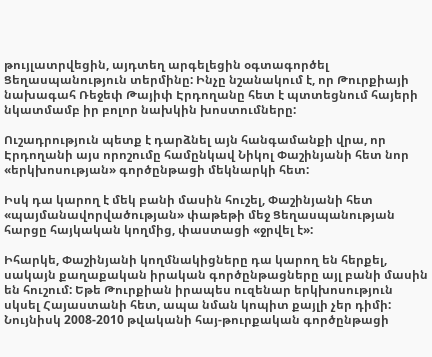թույլատրվեցին, այդտեղ արգելեցին օգտագործել Ցեղասպանություն տերմինը: Ինչը նշանակում է, որ Թուրքիայի նախագահ Ռեջեփ Թայիփ Էրդողանը հետ է պտտեցնում հայերի նկատմամբ իր բոլոր նախկին խոստումները:

Ուշադրություն պետք է դարձնել այն հանգամանքի վրա, որ Էրդողանի այս որոշումը համընկավ Նիկոլ Փաշինյանի հետ նոր «երկխոսության» գործընթացի մեկնարկի հետ:

Իսկ դա կարող է մեկ բանի մասին հուշել, Փաշինյանի հետ «պայմանավորվածության» փաթեթի մեջ Ցեղասպանության հարցը հայկական կողմից, փաստացի «ջրվել է»:

Իհարկե, Փաշինյանի կողմնակիցները դա կարող են հերքել, սակայն քաղաքական իրական գործընթացները այլ բանի մասին են հուշում: Եթե Թուրքիան իրապես ուզենար երկխոսություն սկսել Հայաստանի հետ, ապա նման կոպիտ քայլի չեր դիմի: Նույնիսկ 2008-2010 թվականի հայ-թուրքական գործընթացի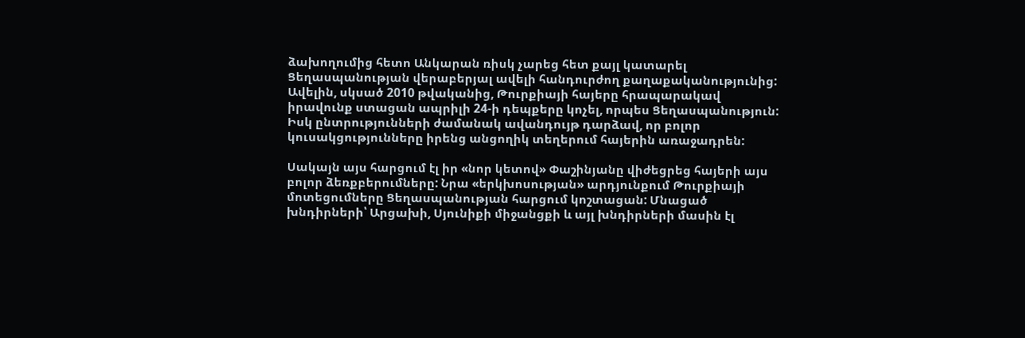ձախողումից հետո Անկարան ռիսկ չարեց հետ քայլ կատարել Ցեղասպանության վերաբերյալ ավելի հանդուրժող քաղաքականությունից: Ավելին, սկսած 2010 թվականից, Թուրքիայի հայերը հրապարակավ իրավունք ստացան ապրիլի 24-ի դեպքերը կոչել, որպես Ցեղասպանություն: Իսկ ընտրությունների ժամանակ ավանդույթ դարձավ, որ բոլոր կուսակցությունները իրենց անցողիկ տեղերում հայերին առաջադրեն:

Սակայն այս հարցում էլ իր «նոր կետով» Փաշինյանը վիժեցրեց հայերի այս բոլոր ձեռքբերումները: Նրա «երկխոսության» արդյունքում Թուրքիայի մոտեցումները Ցեղասպանության հարցում կոշտացան: Մնացած խնդիրների՝ Արցախի, Սյունիքի միջանցքի և այլ խնդիրների մասին էլ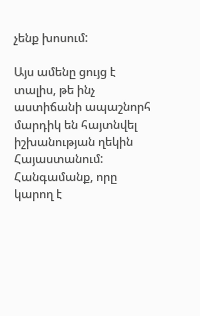չենք խոսում:

Այս ամենը ցույց է տալիս, թե ինչ աստիճանի ապաշնորհ մարդիկ են հայտնվել իշխանության ղեկին Հայաստանում: Հանգամանք, որը կարող է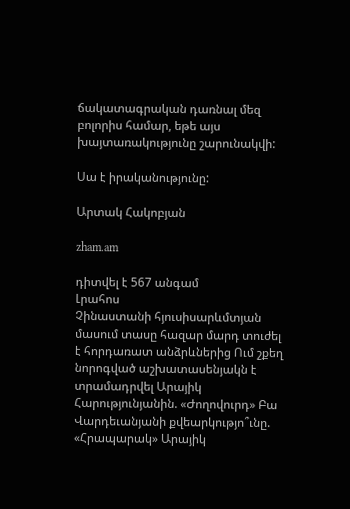ճակատագրական դառնալ մեզ բոլորիս համար, եթե այս խայտառակությունը շարունակվի:

Սա է իրականությունը:

Արտակ Հակոբյան

zham.am

դիտվել է 567 անգամ
Լրահոս
Չինաստանի հյուսիսարևմտյան մասում տասը հազար մարդ տուժել է հորդառատ անձրևներից Ում շքեղ նորոգված աշխատասենյակն է տրամադրվել Արայիկ Հարությունյանին. «Ժողովուրդ» Բա Վարդեւանյանի քվեարկությո՞ւնը. «Հրապարակ» Արայիկ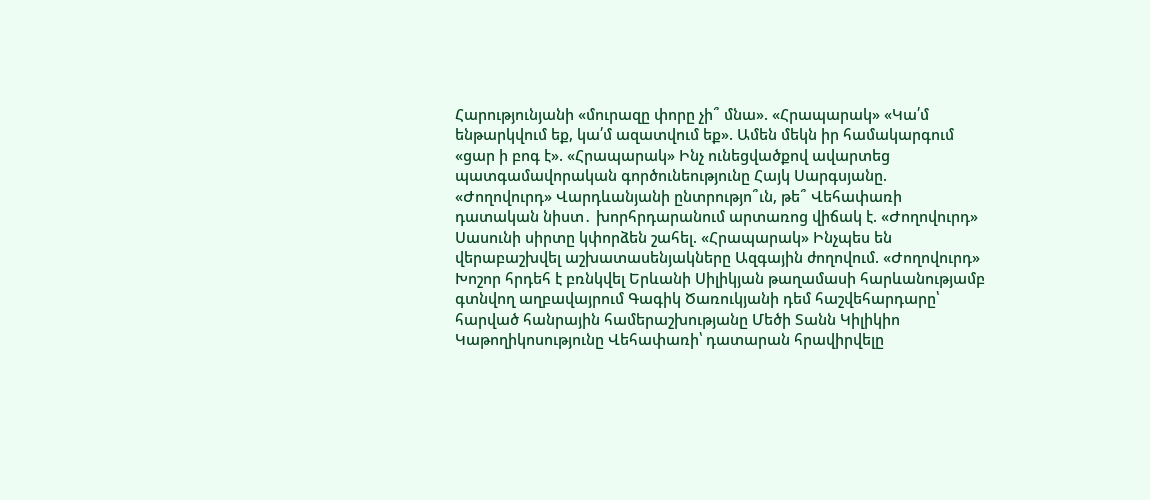Հարությունյանի «մուրազը փորը չի՞ մնա». «Հրապարակ» «Կա՛մ ենթարկվում եք, կա՛մ ազատվում եք». Ամեն մեկն իր համակարգում «ցար ի բոգ է». «Հրապարակ» Ինչ ունեցվածքով ավարտեց պատգամավորական գործունեությունը Հայկ Սարգսյանը. «Ժողովուրդ» Վարդևանյանի ընտրությո՞ւն, թե՞ Վեհափառի դատական նիստ․ խորհրդարանում արտառոց վիճակ է. «Ժողովուրդ» Սասունի սիրտը կփորձեն շահել. «Հրապարակ» Ինչպես են վերաբաշխվել աշխատասենյակները Ազգային ժողովում. «Ժողովուրդ» Խոշոր հրդեհ է բռնկվել Երևանի Սիլիկյան թաղամասի հարևանությամբ գտնվող աղբավայրում Գագիկ Ծառուկյանի դեմ հաշվեհարդարը՝ հարված հանրային համերաշխությանը Մեծի Տանն Կիլիկիո Կաթողիկոսությունը Վեհափառի՝ դատարան հրավիրվելը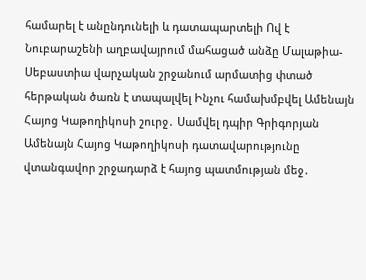համարել է անընդունելի և դատապարտելի Ով է Նուբարաշենի աղբավայրում մահացած անձը Մալաթիա-Սեբաստիա վարչական շրջանում արմատից փտած հերթական ծառն է տապալվել Ինչու համախմբվել Ամենայն Հայոց Կաթողիկոսի շուրջ․ Սամվել դպիր Գրիգորյան Ամենայն Հայոց Կաթողիկոսի դատավարությունը վտանգավոր շրջադարձ է հայոց պատմության մեջ․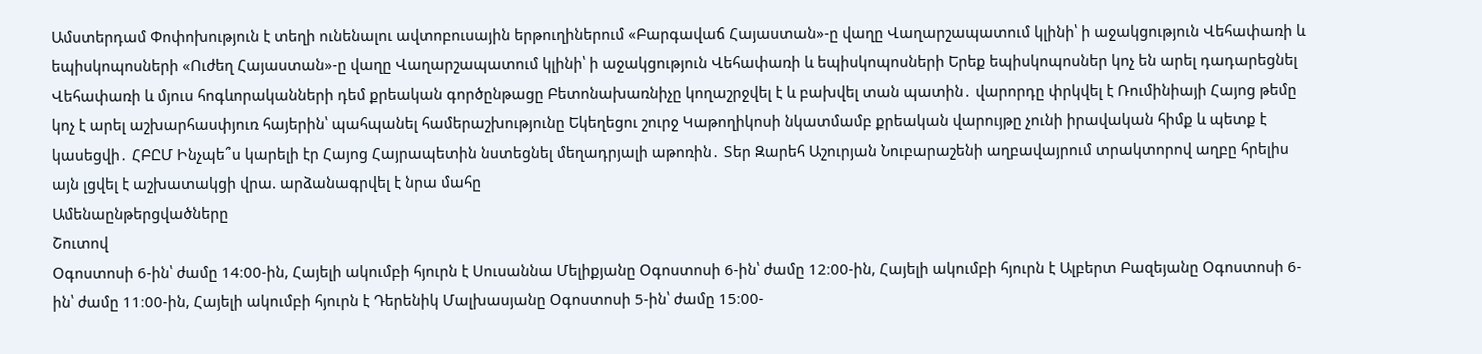Ամստերդամ Փոփոխություն է տեղի ունենալու ավտոբուսային երթուղիներում «Բարգավաճ Հայաստան»-ը վաղը Վաղարշապատում կլինի՝ ի աջակցություն Վեհափառի և եպիսկոպոսների «Ուժեղ Հայաստան»-ը վաղը Վաղարշապատում կլինի՝ ի աջակցություն Վեհափառի և եպիսկոպոսների Երեք եպիսկոպոսներ կոչ են արել դադարեցնել Վեհափառի և մյուս հոգևորականների դեմ քրեական գործընթացը Բետոնախառնիչը կողաշրջվել է և բախվել տան պատին․ վարորդը փրկվել է Ռումինիայի Հայոց թեմը կոչ է արել աշխարհասփյուռ հայերին՝ պահպանել համերաշխությունը Եկեղեցու շուրջ Կաթողիկոսի նկատմամբ քրեական վարույթը չունի իրավական հիմք և պետք է կասեցվի․ ՀԲԸՄ Ինչպե՞ս կարելի էր Հայոց Հայրապետին նստեցնել մեղադրյալի աթոռին․ Տեր Զարեհ Աշուրյան Նուբարաշենի աղբավայրում տրակտորով աղբը հրելիս այն լցվել է աշխատակցի վրա. արձանագրվել է նրա մահը
Ամենաընթերցվածները
Շուտով
Օգոստոսի 6-ին՝ ժամը 14։00-ին, Հայելի ակումբի հյուրն է Սուսաննա Մելիքյանը Օգոստոսի 6-ին՝ ժամը 12։00-ին, Հայելի ակումբի հյուրն է Ալբերտ Բազեյանը Օգոստոսի 6-ին՝ ժամը 11։00-ին, Հայելի ակումբի հյուրն է Դերենիկ Մալխասյանը Օգոստոսի 5-ին՝ ժամը 15։00-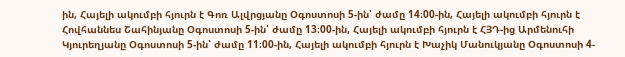ին, Հայելի ակումբի հյուրն է Գոռ Ալվրցյանը Օգոստոսի 5-ին՝ ժամը 14։00-ին, Հայելի ակումբի հյուրն է Հովհաննես Շահինյանը Օգոստոսի 5-ին՝ ժամը 13։00-ին, Հայելի ակումբի հյուրն է ՀՅԴ-ից Արմենուհի Կյուրեղյանը Օգոստոսի 5-ին՝ ժամը 11։00-ին, Հայելի ակումբի հյուրն է Խաչիկ Մանուկյանը Օգոստոսի 4-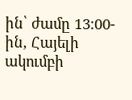ին՝ ժամը 13։00-ին, Հայելի ակումբի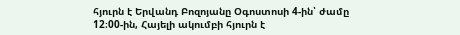հյուրն է Երվանդ Բոզոյանը Օգոստոսի 4-ին՝ ժամը 12։00-ին, Հայելի ակումբի հյուրն է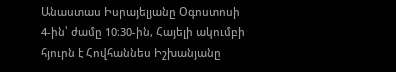Անաստաս Իսրայելյանը Օգոստոսի 4-ին՝ ժամը 10։30-ին, Հայելի ակումբի հյուրն է Հովհաննես Իշխանյանը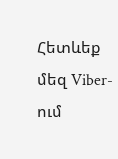Հետևեք մեզ Viber-ում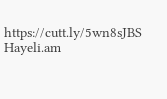https://cutt.ly/5wn8sJBS
Hayeli.am